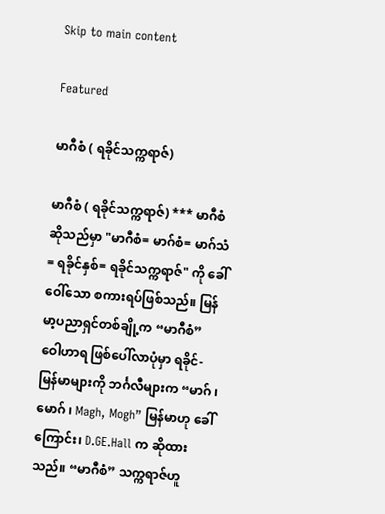Skip to main content

Featured

မာဂီစံ ( ရခိုင်သက္ကရာဇ်)

မာဂီစံ ( ရခိုင်သက္ကရာဇ်) *** မာဂီစံ ဆိုသည်မှာ "မာဂီစံ= မာဂ်စံ= မာဂ်သံ= ရခိုင်နှစ်= ရခိုင်သက္ကရာဇ်" ကို ခေါ်ဝေါ်သော စကားရပ်ဖြစ်သည်။ မြန်မာ့ပညာရှင်တစ်ချို့က “မာဂီစံ” ဝေါဟာရ ဖြစ်ပေါ်လာပုံမှာ ရခိုင်-မြန်မာများကို ဘင်္ဂလီများက “မာဂ် ၊ မောဂ် ၊ Magh, Mogh” မြန်မာဟု ခေါ်ကြောင်း၊ D.GE.Hall က ဆိုထားသည်။ “မာဂီစံ” သက္ကရာဇ်ဟူ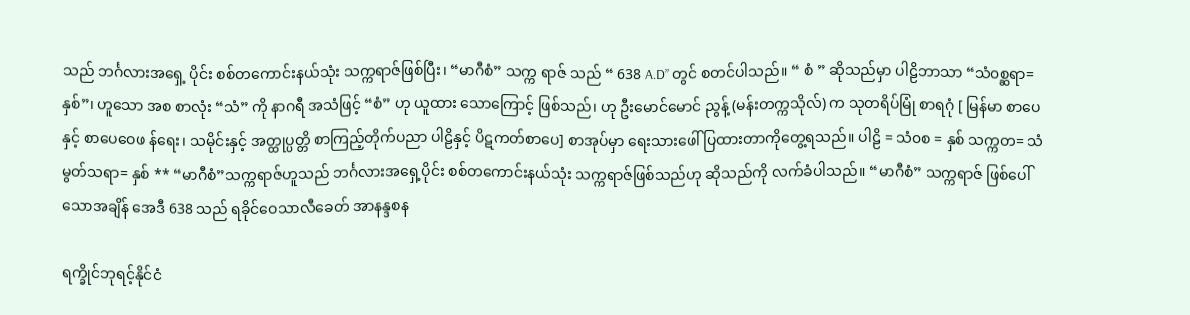သည် ဘင်္ဂလားအရှေ့ ပိုင်း စစ်တကောင်းနယ်သုံး သက္ကရာဇ်ဖြစ်ပြီး၊ “မာဂီစံ” သက္က ရာဇ် သည် “ 638 A.D” တွင် စတင်ပါသည်။ “ စံ ” ဆိုသည်မှာ ပါဠိဘာသာ “သံ၀စ္ဆရာ= နှစ်”၊ ဟူသော အစ စာလုံး “သံ” ကို နာဂရီ အသံဖြင့် “စံ” ဟု ယူထား သောကြောင့် ဖြစ်သည်၊ ဟု ဦးမောင်မောင် ညွန့် (မန်းတက္ကသိုလ်) က သုတရိပ်မြုံ စာရဂုံ [ မြန်မာ စာပေနှင့် စာပေဝေဖ န်ရေး၊ သမိုင်းနှင့် အတ္ထုပ္ပတ္တိ စာကြည့်တိုက်ပညာ ပါဠိနှင့် ပိဋကတ်စာပေ] စာအုပ်မှာ ရေးသားဖေါ် ပြထားတာကိုတွေ့ရသည်။ ပါဠိ = သံ၀စ = နှစ် သက္ကတ= သံမွတ်သရာ= နှစ် ** “မာဂီစံ”သက္ကရာဇ်ဟူသည် ဘင်္ဂလားအရှေ့ပိုင်း စစ်တကောင်းနယ်သုံး သက္ကရာဇ်ဖြစ်သည်ဟု ဆိုသည်ကို လက်ခံပါသည်။ “မာဂီစံ” သက္ကရာဇ် ဖြစ်ပေါ်သောအချိန် အေဒီ 638 သည် ရခိုင်ဝေသာလီခေတ် အာနန္ဒစန

ရက္ခိုင်ဘုရင့်နိုင်ငံ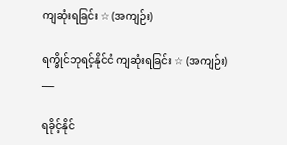ကျဆုံးရခြင်း ☆ (အကျဉ်း)

ရက္ခိုင်ဘုရင့်နိုင်ငံ ကျဆုံးရခြင်း ☆ (အကျဉ်း)
___

ရခိုင့်နိုင်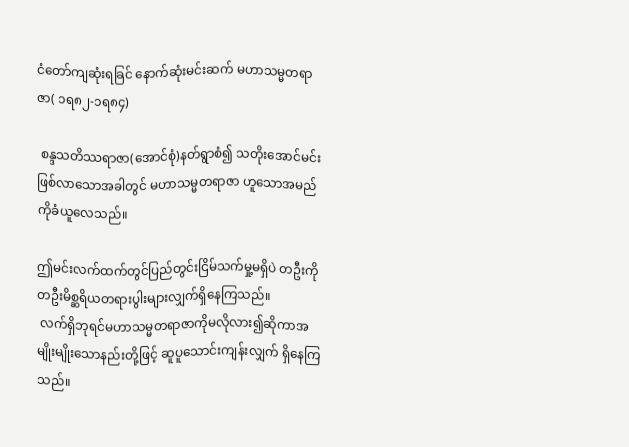ငံတော်ကျဆုံးရခြင် နောက်ဆုံးမင်းဆက် မဟာသမ္မတရာဇာ( ၁ရ၈၂-၁ရ၈၄)

 စန္ဒသတိဿရာဇာ(အောင်စုံ)နတ်ရွာစံ၍ သတိုးအောင်မင်းဖြစ်လာသောအခါတွင် မဟာသမ္မတရာဇာ ဟူသောအမည်ကိုခံယူလေသည်။

ဤမင်းလက်ထက်တွင်ပြည်တွင်းငြိမ်သက်မှု့မရှိပဲ တဦးကိုတဦးမိစ္ဆရိယတရားပွါးများလျှက်ရှိနေကြသည်။
 လက်ရှိဘုရင်မဟာသမ္မတရာဇာကိုမလိုလား၍ဆိုကာအမျိုးမျိုးသောနည်းတို့ဖြင့် ဆူပူသောင်းကျန်းလျှက် ရှိနေကြသည်။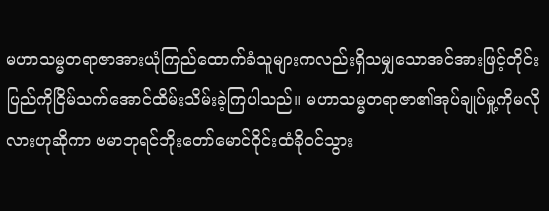မဟာသမ္မတရာဇာအားယုံကြည်ထောက်ခံသူများကလည်းရှိသမျှသောအင်အားဖြင့်တိုင်းပြည်ကိုငြိမ်သက်အောင်ထိမ်းသိမ်းခဲ့ကြပါသည်။ မဟာသမ္မတရာဇာ၏အုပ်ချုပ်မှု့ကိုမလိုလားဟုဆိုကာ ဗမာဘုရင်ဘိုးတော်မောင်ဝိုင်းထံခို၀င်သွား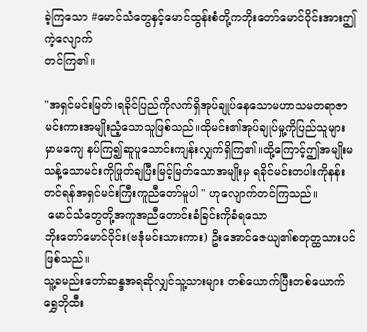ခဲ့ကြသော #မောင်သံတွေနှင့်မောင်ထွန်းစံတို့ကဘိုးတော်မောင်ဝိုင်းအားဤကဲ့လျောက်
တင်ကြ၏။

"အရှင်မင်းမြတ်၊ရခိုင်ပြည်ကိုလက်ရှိအုပ်ချုပ်နေသောမဟာသမတရာဇာမင်းကားအမျိုးညံ့သောသူဖြစ်သည်။ထိုမင်း၏အုပ်ချုပ်မှု့ကိုပြည်သူများမှာမကျေ နပ်ကြ၍ဆူပူသောင်းကျန်းလျှက်ရှိကြ၏။ထို့ကြောင့်ဤအမျိုးမသန့်သောမင်းကိုဖြုတ်ချပြီးမြင့်မြတ်သောအမျိုးမှ ရခိုင်မင်းတပါးကိုနန်းတင်ရန်အရှင်မင်းကြီးကူညီတော်မူပါ " ဟုလျောက်တင်ကြသည်။
 မောင်သံတွေတို့အကူအညီတောင်းခံခြင်းကိုခံရသော
ဘိုးတော်မောင်ဝိုင်း(ဗဒုံမင်းသားကား) ဦးအောင်ဇေယျ၏စတုတ္ထသားပင်ဖြစ်သည်။
သူ့ခမည်းတော်ဆန္ဒအရဆိုလျှင်သူ့သားများ တစ်ယောက်ပြီးတစ်ယောက်ရွှေဘိုထီး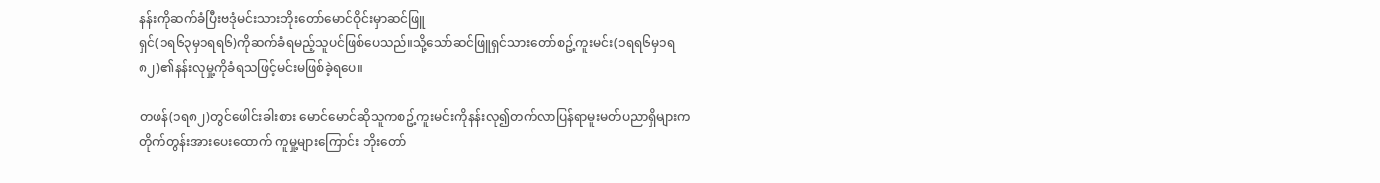နန်းကိုဆက်ခံပြီးဗဒုံမင်းသားဘိုးတော်မောင်ဝိုင်းမှာဆင်ဖြူ
ရှင်(၁ရ၆၃မှ၁ရရ၆)ကိုဆက်ခံရမည့်သူပင်ဖြစ်ပေသည်။သို့သော်ဆင်ဖြူရှင်သားတော်စဥ့်ကူးမင်း(၁ရရ၆မှ၁ရ၈၂)၏နန်းလုမှု့ကိုခံရသဖြင့်မင်းမဖြစ်ခဲ့ရပေ။

တဖန်(၁ရ၈၂)တွင်ဖေါင်းခါးစား မောင်မောင်ဆိုသူကစဥ့်ကူးမင်းကိုနန်းလု၍တက်လာပြန်ရာမူးမတ်ပညာရှိများကတိုက်တွန်းအားပေးထောက် ကူမှု့များကြောင်း ဘိုးတော်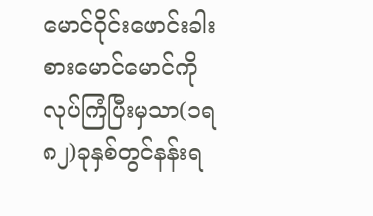မောင်ဝိုင်းဖောင်းခါးစားမောင်မောင်ကိုလုပ်ကြံပြီးမှသာ(၁ရ၈၂)ခုနှစ်တွင်နန်းရ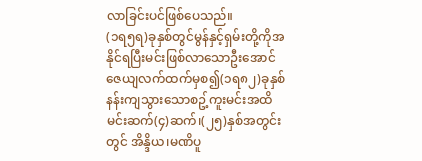လာခြင်းပင်ဖြစ်ပေသည်။
(၁ရ၅ရ)ခုနှစ်တွင်မွန်နှင့်ရှမ်းတို့ကိုအနိုင်ရပြီးမင်းဖြစ်လာသောဦးအောင်ဇေယျလက်ထက်မှစ၍(၁ရ၈၂)ခုနှစ်နန်းကျသွားသောစဥ့်ကူးမင်းအထိမင်းဆက်(၄)ဆက်၊(၂၅)နှစ်အတွင်းတွင် အိန္ဒိယ၊မဏိပူ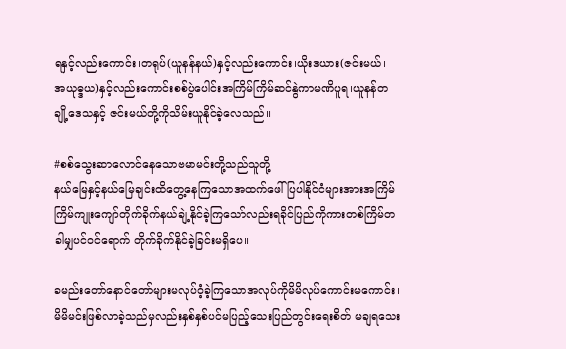ရနှင့်လည်းကောင်း၊တရုပ်(ယူနန်နယ်)နှင့်လည်းကောင်း၊ယိုးဒယား(ဇင်းမယ်၊
အယုဓ္ဒယ)နှင့်လည်းကောင်းစစ်ပွဲပေါင်းအကြိမ်ကြိမ်ဆင်နွဲကာမဏိပူရ၊ယူနန်တချို့ဒေသနှင့် ဇင်းမယ်တို့ကိုသိမ်းယူနိုင်ခဲ့လေသည်။

#စစ်သွေးဆာလောင်နေသောဗမာမင်းတို့သည်သူတို့
နယ်မြေနှင့်နယ်မြေချင်းထိတွေ့နေကြသောအထက်ဖေါ်ပြပါနိုင်ငံများအားအကြိမ်ကြိမ်ကျုးကျော်တိုက်ခိုက်နယ်ချဲ့နိုင်ခဲ့ကြသော်လည်းရခိုင်ပြည်ကိုကားတစ်ကြိမ်တခါမျှပင်၀င်ရောက် တိုက်ခိုက်နိုင်ခဲ့ခြင်းမရှိပေ။

ခမည်းတော်နောင်တော်များမလုပ်ဝံ့ခဲ့ကြသောအလုပ်ကိုမိမိလုပ်ကောင်းမကောင်း၊မိမိမင်းဖြစ်လာခဲ့သည်မှလည်းနှစ်နှစ်ပင်မပြည့်သေးပြည်တွင်းရေးစိတ် မချရသေး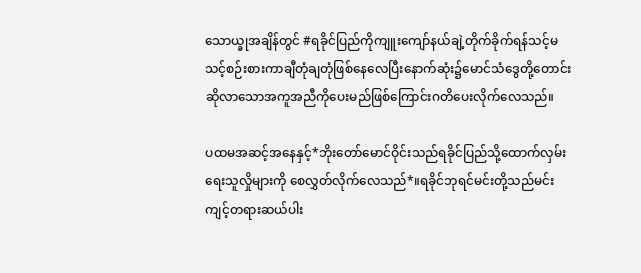သောယ္ခုအချိန်တွင် #ရခိုင်ပြည်ကိုကျူးကျော်နယ်ချဲ့တိုက်ခိုက်ရန်သင့်မသင့်စဉ်းစားကာချီတုံချတုံဖြစ်နေလေပြီးနောက်ဆုံး၌မောင်သံဒွေတို့တောင်းဆိုလာသောအကူအညီကိုပေးမည်ဖြစ်ကြောင်းဂတိပေးလိုက်လေသည်။

ပထမအဆင့်အနေနှင့်*ဘိုးတော်မောင်ဝိုင်းသည်ရခိုင်ပြည်သို့ထောက်လှမ်းရေးသူလှိုများကို စေလွှတ်လိုက်လေသည်*။ရခိုင်ဘုရင်မင်းတို့သည်မင်းကျင့်တရားဆယ်ပါး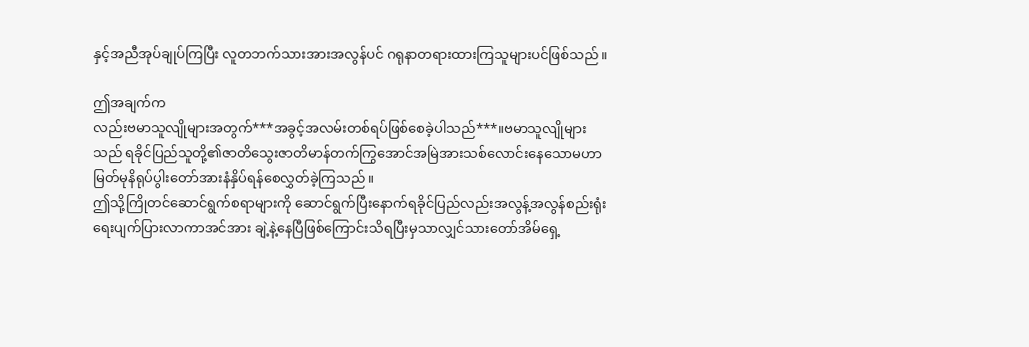နှင့်အညီအုပ်ချုပ်ကြပြီး လူတဘက်သားအားအလွန်ပင် ဂရုနာတရားထားကြသူများပင်ဖြစ်သည်။

ဤအချက်က
လည်းဗမာသူလျိုများအတွက်***အခွင့်အလမ်းတစ်ရပ်ဖြစ်စေခဲ့ပါသည်***။ဗမာသူလျိုများသည် ရခိုင်ပြည်သူတို့၏ဇာတိသွေးဇာတိမာန်တက်ကြွအောင်အမြဲအားသစ်လောင်းနေသောမဟာမြတ်မုနိရုပ်ပွါးတော်အားနံနှိပ်ရန်စေလွှတ်ခဲ့ကြသည်။
ဤသို့ကြိုတင်ဆောင်ရွက်စရာများကို ဆောင်ရွက်ပြီးနောက်ရခိုင်ပြည်လည်းအလွန့်အလွန်စည်းရုံးရေးပျက်ပြားလာကာအင်အား ချဲ့နဲ့နေပြီဖြစ်ကြောင်းသိရပြီးမှသာလျှင်သားတော်အိမ်ရှေ့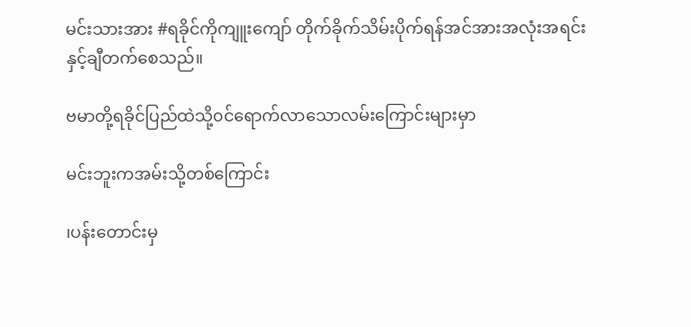မင်းသားအား #ရခိုင်ကိုကျူးကျော် တိုက်ခိုက်သိမ်းပိုက်ရန်အင်အားအလုံးအရင်းနှင့်ချီတက်စေသည်။

ဗမာတို့ရခိုင်ပြည်ထဲသို့၀င်ရောက်လာသောလမ်းကြောင်းများမှာ

မင်းဘူးကအမ်းသို့တစ်ကြောင်း

၊ပန်းတောင်းမှ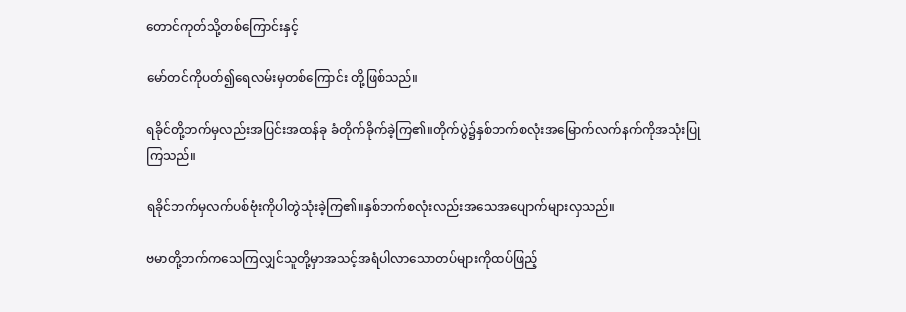တောင်ကုတ်သို့တစ်ကြောင်းနှင့်

မော်တင်ကိုပတ်၍ရေလမ်းမှတစ်ကြောင်း တို့ဖြစ်သည်။

ရခိုင်တို့ဘက်မှလည်းအပြင်းအထန်ခု ခံတိုက်ခိုက်ခဲ့ကြ၏။တိုက်ပွဲ၌နှစ်ဘက်စလုံးအမြောက်လက်နက်ကိုအသုံးပြုကြသည်။

ရခိုင်ဘက်မှလက်ပစ်ဗုံးကိုပါတွဲသုံးခဲ့ကြ၏။နှစ်ဘက်စလုံးလည်းအသေအပျောက်များလှသည်။

ဗမာတို့ဘက်ကသေကြလျှင်သူတို့မှာအသင့်အရံပါလာသောတပ်များကိုထပ်ဖြည့်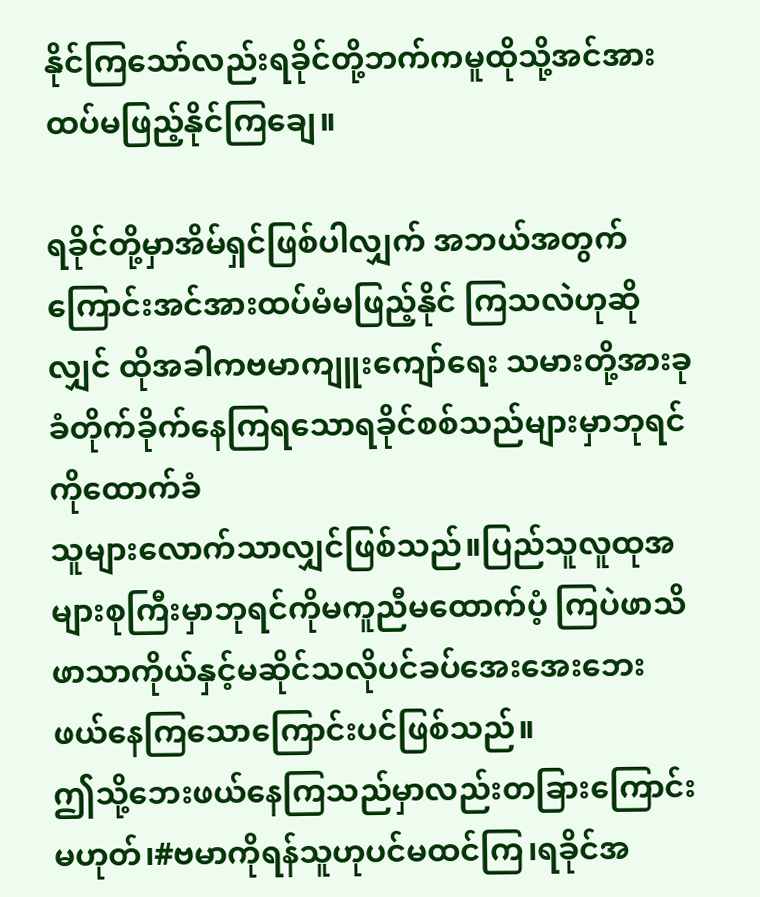နိုင်ကြသော်လည်းရခိုင်တို့ဘက်ကမူထိုသို့အင်အားထပ်မဖြည့်နိုင်ကြချေ။

ရခိုင်တို့မှာအိမ်ရှင်ဖြစ်ပါလျှက် အဘယ်အတွက်ကြောင်းအင်အားထပ်မံမဖြည့်နိုင် ကြသလဲဟုဆိုလျှင် ထိုအခါကဗမာကျူးကျော်ရေး သမားတို့အားခုခံတိုက်ခိုက်နေကြရသောရခိုင်စစ်သည်များမှာဘုရင်ကိုထောက်ခံ
သူများလောက်သာလျှင်ဖြစ်သည်။ပြည်သူလူထုအများစုကြီးမှာဘုရင်ကိုမကူညီမထောက်ပံ့ ကြပဲဖာသိဖာသာကိုယ်နှင့်မဆိုင်သလိုပင်ခပ်အေးအေးဘေးဖယ်နေကြသောကြောင်းပင်ဖြစ်သည်။
ဤသို့ဘေးဖယ်နေကြသည်မှာလည်းတခြားကြောင်းမဟုတ်၊#ဗမာကိုရန်သူဟုပင်မထင်ကြ၊ရခိုင်အ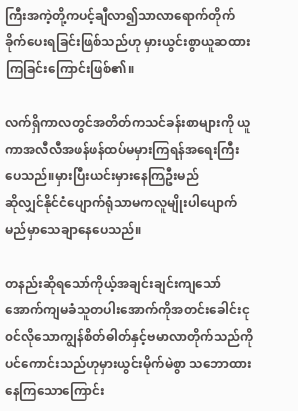ကြီးအကဲ့တို့ကပင့်ချီလာ၍သာလာရောက်တိုက်ခိုက်ပေးရခြင်းဖြစ်သည်ဟု မှားယွင်းစွာယူဆထားကြခြင်းကြောင်းဖြစ်၏။

လက်ရှိကာလတွင်အတိတ်ကသင်ခန်းစာများကို ယူကာအလီလီအဖန်ဖန်ထပ်မမှားကြရန်အရေးကြီးပေသည်။မှားပြီးယင်းမှားနေကြဦးမည်
ဆိုလျှင်နိုင်ငံပျောက်ရုံသာမကလူမျိုးပါပျောက်မည်မှာသေချာနေပေသည်။

တနည်းဆိုရသော်ကိုယ့်အချင်းချင်းကျသော်အောက်ကျမခံသူတပါးအောက်ကိုအတင်းခေါင်းငု၀င်လိုသောကျွန်စိတ်ဓါတ်နှင့်ဗမာလာတိုက်သည်ကိုပင်ကောင်းသည်ဟုမှားယွင်းမိုက်မဲစွာ သဘောထားနေကြသောကြောင်း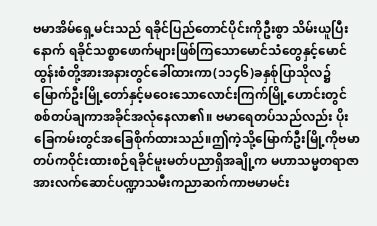ဗမာအိမ်ရှေ့မင်းသည် ရခိုင်ပြည်တောင်ပိုင်းကိုဦးစွာ သိမ်းယူပြီးနောက် ရခိုင်သစ္စာဖောက်များဖြစ်ကြသောမောင်သံတွေနှင့်မောင်ထွန်းစံတို့အားအနားတွင်ခေါ်ထားကာ(၁၁၄၆)ခနှစ်ုပြာသိုလ၌မြောက်ဦးမြို့တော်နှင့်မဝေးသောလောင်းကြက်မြို့ဟောင်းတွင် စစ်တပ်ချကာအခိုင်အလုံနေလာ၏။ ဗမာရေတပ်သည်လည်း ပိုးခြေကမ်းတွင်အခြေစိုက်ထားသည်။ဤကဲ့သို့မြောက်ဦးမြို့ကိုဗမာတပ်ကဝိုင်းထားစဉ်ရခိုင်မူးမတ်ပညာရှိအချို့က မဟာသမ္မတရာဇာအားလက်ဆောင်ပဏ္ဍာသမီးကညာဆက်ကာဗမာမင်း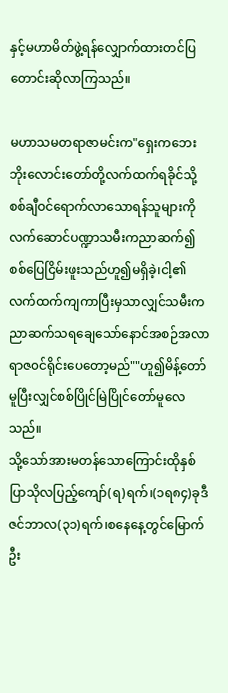နှင့်မဟာမိတ်ဖွဲ့ရန်လျှောက်ထားတင်ပြတောင်းဆိုလာကြသည်။

မဟာသမတရာဇာမင်းက"ရှေးကဘေး ဘိုးလောင်းတော်တို့လက်ထက်ရခိုင်သို့စစ်ချီဝင်ရောက်လာသောရန်သူများကိုလက်ဆောင်ပဏ္ဍာသမီးကညာဆက်၍ စစ်ပြေငြိမ်းဖူးသည်ဟူ၍မရှိခဲ့၊ငါ့၏ လက်ထက်ကျကာပြီးမှသာလျှင်သမီးကညာဆက်သရချေသော်နောင်အစဉ်အလာရာဇ၀င်ရိုင်းပေတော့မည်""ဟူ၍မိန့်တော်မူပြီးလျှင်စစ်ပြိုင်မြဲပြိုင်တော်မူလေသည်။
သို့သော်အားမတန်သောကြောင်းထိုနှစ်ပြာသိုလပြည့်ကျော်(ရ)ရက်၊(၁ရ၈၄)ခုဒီဇင်ဘာလ(၃၁)ရက်၊စနေနေ့တွင်မြောက်ဦး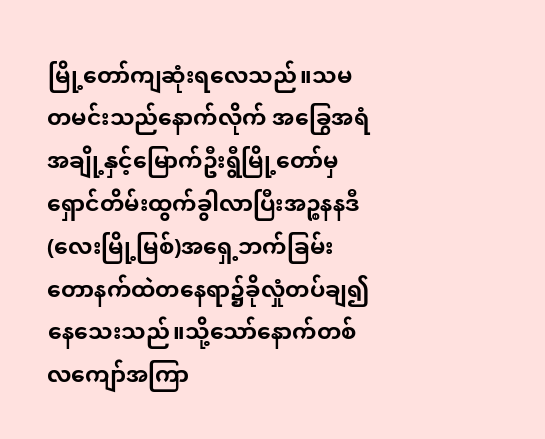မြို့တော်ကျဆုံးရလေသည်။သမတမင်းသည်နောက်လိုက် အခြွေအရံအချို့နှင့်မြောက်ဦးရွီမြို့တော်မှရှောင်တိမ်းထွက်ခွါလာပြီးအဉ္စနနဒီ(လေးမြို့မြစ်)အရှေ့ဘက်ခြမ်းတောနက်ထဲတနေရာ၌ခိုလှုံတပ်ချ၍နေသေးသည်။သို့သော်နောက်တစ်လကျော်အကြာ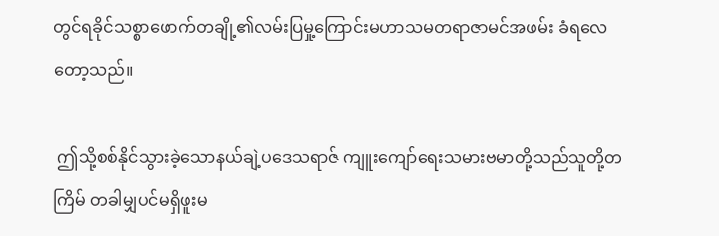တွင်ရခိုင်သစ္စာဖောက်တချို့၏လမ်းပြမှု့ကြောင်းမဟာသမတရာဇာမင်အဖမ်း ခံရလေတော့သည်။

 ဤသို့စစ်နိုင်သွားခဲ့သောနယ်ချဲ့ပဒေသရာဇ် ကျူးကျော်ရေးသမားဗမာတို့သည်သူတို့တကြိမ် တခါမျှပင်မရှိဖူးမ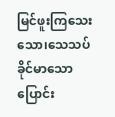မြင်ဖူးကြသေးသော၊သေသပ်ခိုင်မာသောပြောင်း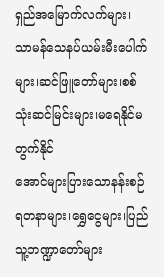ရှည်အမြောက်လက်များ၊ သာမန်သေနပ်ယမ်းမီးပေါက်များ၊ဆင်ဖြူတော်များ၊စစ်သုံးဆင်မြင်းများ၊မရေနိုင်မတွက်နိုင်
အောင်များပြားသောနန်းစဉ်ရတနာများ၊ရွှေငွေများ၊ပြည်သူ့ဘဏ္ဍာတော်များ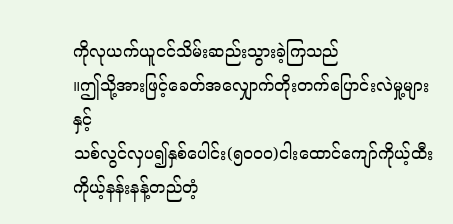ကိုလုယက်ယူငင်သိမ်းဆည်းသွားခဲ့ကြသည်
။ဤသို့အားဖြင့်ခေတ်အလျှောက်တိုးတက်ပြောင်းလဲမှု့များနှင့်
သစ်လွင်လှပ၍နှစ်ပေါင်း(၅၀၀၀)ငါးထောင်ကျော်ကိုယ့်ထီးကိုယ့်နန်းနန့်တည်တံ့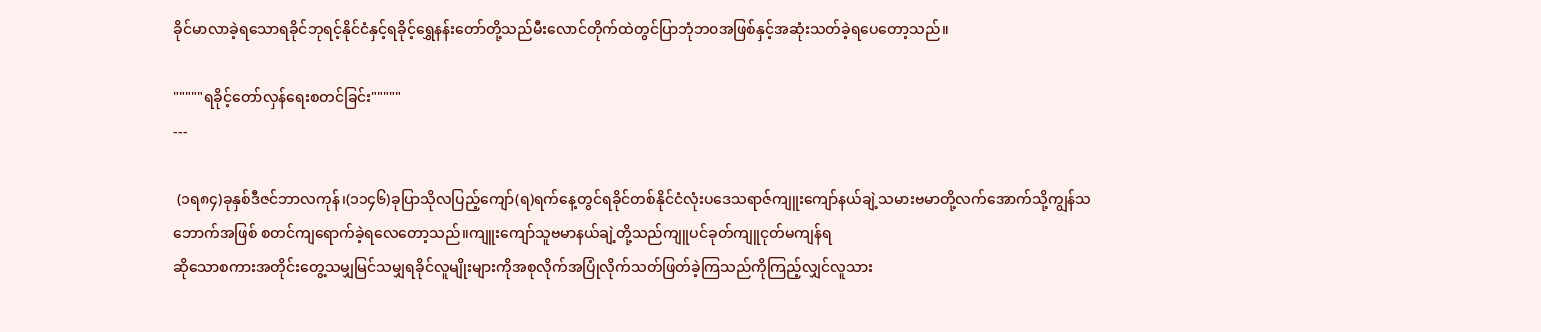ခိုင်မာလာခဲ့ရသောရခိုင်ဘုရင့်နိုင်ငံနှင့်ရခိုင့်ရွှေနန်းတော်တို့သည်မီးလောင်တိုက်ထဲတွင်ပြာဘုံဘ၀အဖြစ်နှင့်အဆုံးသတ်ခဲ့ရပေတော့သည်။

"""""ရခိုင့်တော်လှန်ရေးစတင်ခြင်း"""""
---

 (၁ရ၈၄)ခုနှစ်ဒီဇင်ဘာလကုန်၊(၁၁၄၆)ခုပြာသိုလပြည့်ကျော်(ရ)ရက်နေ့တွင်ရခိုင်တစ်နိုင်ငံလုံးပဒေသရာဇ်ကျူးကျော်နယ်ချဲ့သမားဗမာတို့လက်အောက်သို့ကျွန်သဘောက်အဖြစ် စတင်ကျရောက်ခဲ့ရလေတော့သည်။ကျူးကျော်သူဗမာနယ်ချဲ့တို့သည်ကျူပင်ခုတ်ကျူငုတ်မကျန်ရ
ဆိုသောစကားအတိုင်းတွေ့သမျှမြင်သမျှရခိုင်လူမျိုးများကိုအစုလိုက်အပြုံလိုက်သတ်ဖြတ်ခဲ့ကြသည်ကိုကြည့်လျှင်လူသား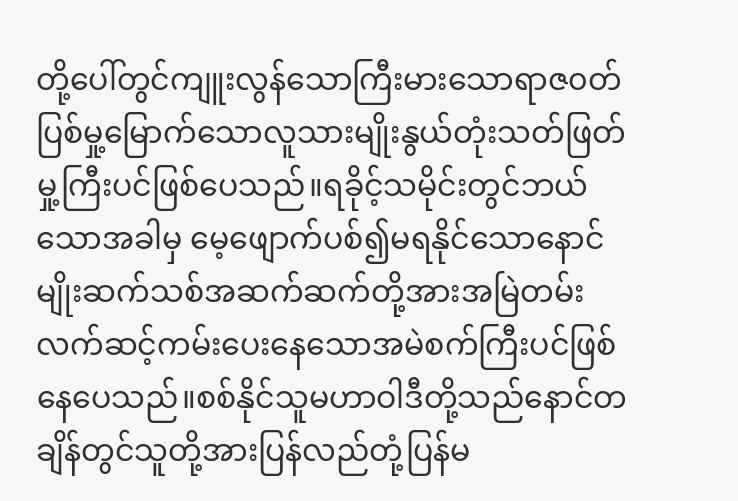တို့ပေါ်တွင်ကျူးလွန်သောကြီးမားသောရာဇ၀တ်ပြစ်မှု့မြောက်သောလူသားမျိုးနွယ်တုံးသတ်ဖြတ်မှု့ကြီးပင်ဖြစ်ပေသည်။ရခိုင့်သမိုင်းတွင်ဘယ်သောအခါမှ မေ့ဖျောက်ပစ်၍မရနိုင်သောနောင်မျိုးဆက်သစ်အဆက်ဆက်တို့အားအမြဲတမ်းလက်ဆင့်ကမ်းပေးနေသောအမဲစက်ကြီးပင်ဖြစ်နေပေသည်။စစ်နိုင်သူမဟာဝါဒီတို့သည်နောင်တချိန်တွင်သူတို့အားပြန်လည်တုံ့ပြန်မ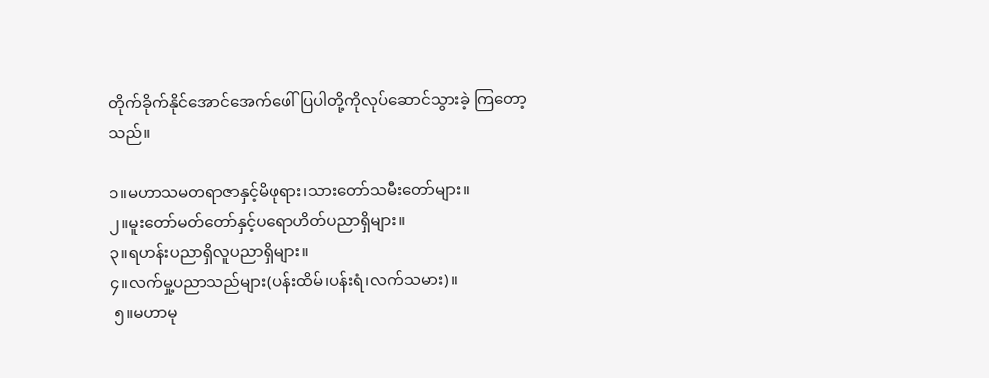တိုက်ခိုက်နိုင်အောင်အေက်ဖေါ်ပြပါတို့ကိုလုပ်ဆောင်သွားခဲ့ ကြတော့သည်။

၁။မဟာသမတရာဇာနှင့်မိဖုရား၊သားတော်သမီးတော်များ။
၂။မူးတော်မတ်တော်နှင့်ပရောဟိတ်ပညာရှိများ။
၃။ရဟန်းပညာရှိလူပညာရှိများ။
၄။လက်မှု့ပညာသည်များ(ပန်းထိမ်၊ပန်းရံ၊လက်သမား)။
 ၅။မဟာမု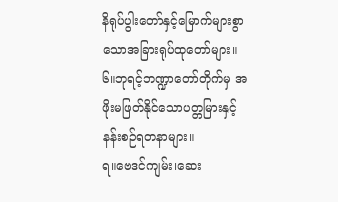နိရုပ်ပွါးတော်နှင့်မြောက်များစွာသောအခြားရုပ်ထုတော်များ။ ၆။ဘုရင့်ဘဏ္ဍာတော်တိုက်မှ အဖိုးမဖြတ်နိုင်သောပတ္တမြားနှင့်နန်းစဉ်ရတနာများ။
ရ။ဗေဒင်ကျမ်း၊ဆေး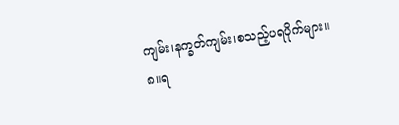ကျမ်း၊နက္ခတ်ကျမ်း၊စသည့်ပရပိုက်များ။
၈။ရ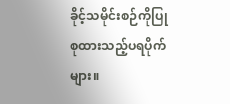ခိုင့်သမိုင်းစဉ်ကိုပြုစုထားသည့်ပရပိုက်များ။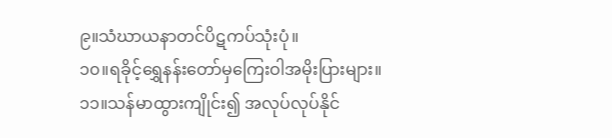၉။သံဃာယနာတင်ပိဋကပ်သုံးပုံ။
၁၀။ရခိုင့်ရွှေနန်းတော်မှကြေးဝါအမိုးပြားများ။
၁၁။သန်မာထွားကျိုင်း၍ အလုပ်လုပ်နိုင်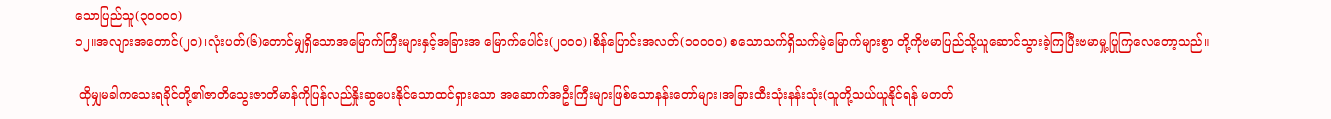သောပြည်သူ(၃၀၀၀၀)
၁၂။အလျားအတောင်(၂၀)၊လုံးပတ်(၆)တောင်မျှရှိသောအမြောက်ကြီးများနှင့်အခြားအ မြောက်ပေါင်း(၂၀၀၀)၊စိန်ပြောင်းအလတ်(၁၀၀၀၀) စသောသက်ရှိသက်မဲ့မြောက်များစွာ တို့ကိုဗမာပြည်သို့ယူဆောင်သွားခဲ့ကြပြီးဗမာမှု့ပြုကြလေတော့သည်။

 ထိုမျှမခါကသေးရခိုင်တို့၏ဇာတိသွေးဇာတိမာန်ကိုပြန်လည်နှိုးဆွပေးနိုင်သောထင်ရှားသော အဆောက်အဦးကြီးများဖြစ်သောနန်းတော်များ၊အခြားထီးသုံးနန်းသုံး(သူတို့သယ်ယူနိုင်ရန် မတတ်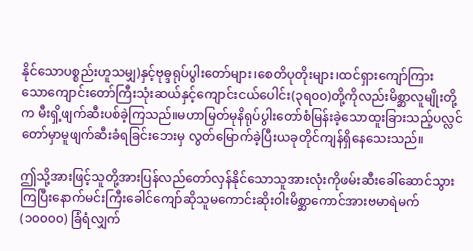နိုင်သောပစ္စည်းဟူသမျှ)နှင့်ဗုဓ္ဒရုပ်ပွါးတော်များ၊စေတိပုတိုးများ၊ထင်ရှားကျော်ကြား
သောကျောင်းတော်ကြီးသုံးဆယ်နှင့်ကျောင်းငယ်ပေါင်း(၃ရ၀၀)တို့ကိုလည်းမိစ္ဆာလူမျိုးတို့က မီးရှိ့ဖျက်ဆီးပစ်ခဲ့ကြသည်။မဟာမြတ်မုနိရုပ်ပွါးတော်စံမြန်းခဲ့သောထူးခြားသည့်ပလ္လင်တော်မှာမူဖျက်ဆီးခံရခြင်းဘေးမှ လွတ်မြောက်ခဲ့ပြီးယခုတိုင်ကျန်ရှိနေသေးသည်။

ဤသို့အားဖြင့်သူတို့အားပြန်လည်တော်လှန်နိုင်သောသူအားလုံးကိုဖမ်းဆီးခေါ်ဆောင်သွားကြပြီးနောက်မင်းကြီးခေါင်ကျော်ဆိုသူမကောင်းဆိုးဝါးမိစ္ဆာကောင်အားဗမာရဲမက်(၁၀၀၀၀) ခြံရံလျှက်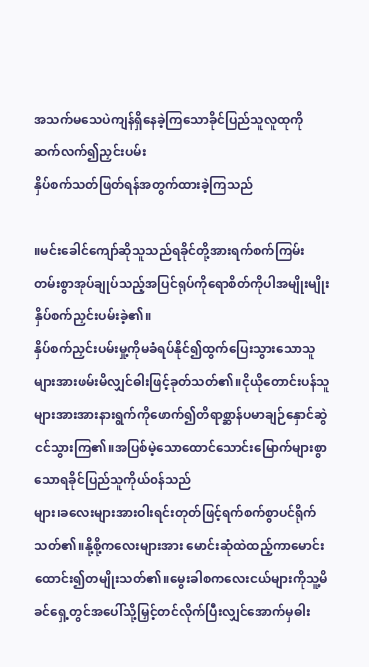အသက်မသေပဲကျန်ရှိနေခဲ့ကြသောခိုင်ပြည်သူလူထုကိုဆက်လက်၍ညှင်းပမ်း
နှိပ်စက်သတ်ဖြတ်ရန်အတွက်ထားခဲ့ကြသည်

။မင်းခေါင်ကျော်ဆိုသူသည်ရခိုင်တို့အားရက်စက်ကြမ်းတမ်းစွာအုပ်ချုပ်သည့်အပြင်ရုပ်ကိုရောစိတ်ကိုပါအမျိုးမျိုးနှိပ်စက်ညှင်းပမ်းခဲ့၏။
နှိပ်စက်ညှင်းပမ်းမှု့ကိုမခံရပ်နိုင်၍ထွက်ပြေးသွားသောသူများအားဖမ်းမိလျှင်ဓါးဖြင့်ခုတ်သတ်၏။ငိုယိုတောင်းပန်သူများအားအားနားရွက်ကိုဖောက်၍တိရာစ္ဆာန်ပမာချဉ်နှောင်ဆွဲငင်သွားကြ၏။အပြစ်မဲ့သောထောင်သောင်းမြောက်များစွာသောရခိုင်ပြည်သူကိုယ်၀န်သည်
များ၊ခလေးများအားဝါးရင်းတုတ်ဖြင့်ရက်စက်စွာပင်ရိုက်သတ်၏။နို့စို့ကလေးများအား မောင်းဆုံထဲထည့်ကာမောင်းထောင်း၍တမျိုးသတ်၏။မွေးခါစကလေးငယ်များကိုသူ့မိခင်ရှေ့တွင်အပေါ်သို့မြှင့်တင်လိုက်ပြီးလျှင်အောက်မှဓါး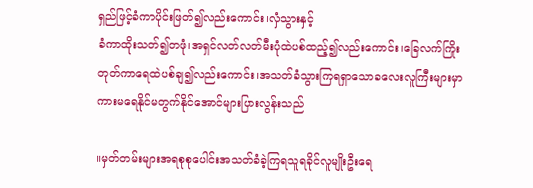ရှည်ဖြင့်ခံကာပိုင်းဖြတ်၍လည်းကောင်း၊လှံသွားနှင့်
ခံကာထိုးသတ်၍တဖုံ၊အရှင်လတ်လတ်မီးပုံထဲပစ်ထည့်၍လည်းကောင်း၊ခြေလက်ကြိုးတုတ်ကာရေထဲပစ်ချ၍လည်းကောင်း၊အသတ်ခံသွားကြရရှာသောခလေးလူကြီးများမှာကားမရေနိုင်မတွက်နိုင်အောင်များပြားလွန်းသည်

။မှတ်တမ်းများအရစုစုပေါင်းအသတ်ခံခဲ့ကြရသူရခိုင်လူမျိုးဦးရေ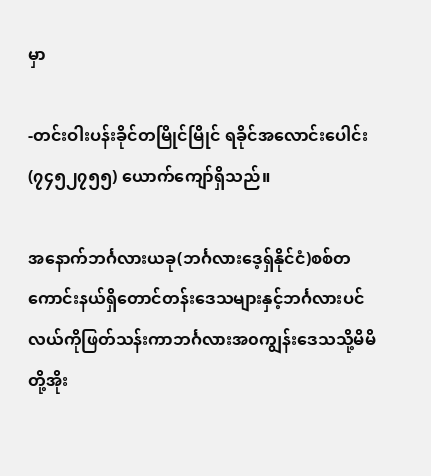မှာ

-တင်းဝါးပန်းခိုင်တမြိုင်မြိုင် ရခိုင်အလောင်းပေါင်း(၇၄၅၂၇၅၅) ယောက်ကျော်ရှိသည်။

အနောက်ဘင်္ဂလားယခု(ဘင်္ဂလားဒေ့ရ်ှနိုင်ငံ)စစ်တကောင်းနယ်ရှိတောင်တန်းဒေသများနှင့်ဘင်္ဂလားပင်လယ်ကိုဖြတ်သန်းကာဘင်္ဂလားအ၀ကျွန်းဒေသသို့မိမိတို့အိုး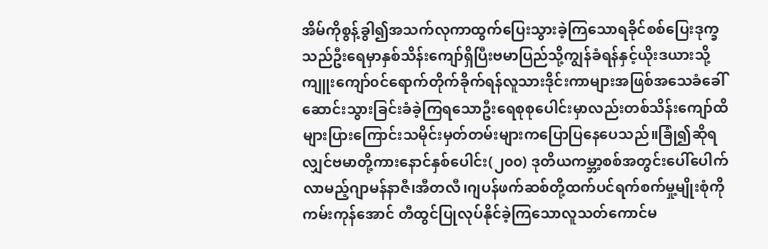အိမ်ကိုစွန့်ခွါ၍အသက်လုကာထွက်ပြေးသွားခဲ့ကြသောရခိုင်စစ်ပြေးဒုက္ခသည်ဦးရေမှာနှစ်သိန်းကျော်ရှိပြီးဗမာပြည်သို့ကျွန်ခံရန်နှင့်ယိုးဒယားသို့ကျူးကျော်၀င်ရောက်တိုက်ခိုက်ရန်လူသားဒိုင်းကာများအဖြစ်အသေခံခေါ်ဆောင်းသွားခြင်းခံခဲ့ကြရသောဦးရေစုစုပေါင်းမှာလည်းတစ်သိန်းကျော်ထိများပြားကြောင်းသမိုင်းမှတ်တမ်းများကပြောပြနေပေသည်။ခြုံ၍ဆိုရလျှင်ဗမာတို့ကားနောင်နှစ်ပေါင်း(၂၀၀) ဒုတိယကမ္ဘာ့စစ်အတွင်းပေါ်ပေါက်လာမည့်ဂျာမန်နာဇီ၊အီတလီ၊ဂျပန်ဖက်ဆစ်တို့ထက်ပင်ရက်စက်မှု့မျိုးစုံကိုကမ်းကုန်အောင် တီထွင်ပြုလုပ်နိုင်ခဲ့ကြသောလူသတ်ကောင်မ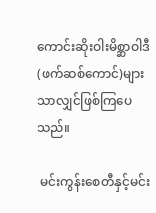ကောင်းဆိုးဝါးမိစ္ဆာဝါဒီ(ဖက်ဆစ်ကောင်)များသာလျှင်ဖြစ်ကြပေသည်။

 မင်းကွန်းစေတီနှင့်မင်း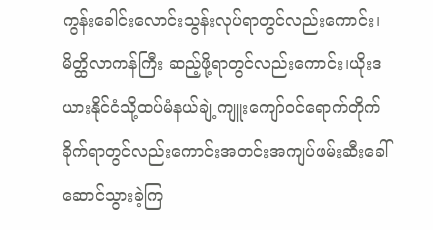ကွန်းခေါင်းလောင်းသွန်းလုပ်ရာတွင်လည်းကောင်း၊မိတ္ထိလာကန်ကြီး ဆည့်ဖို့ရာတွင်လည်းကောင်း၊ယိုးဒယားနိုင်ငံသို့ထပ်မံနယ်ချဲ့ကျူးကျော်၀င်ရောက်တိုက်ခိုက်ရာတွင်လည်းကောင်းအတင်းအကျပ်ဖမ်းဆီးခေါ်ဆောင်သွားခဲ့ကြ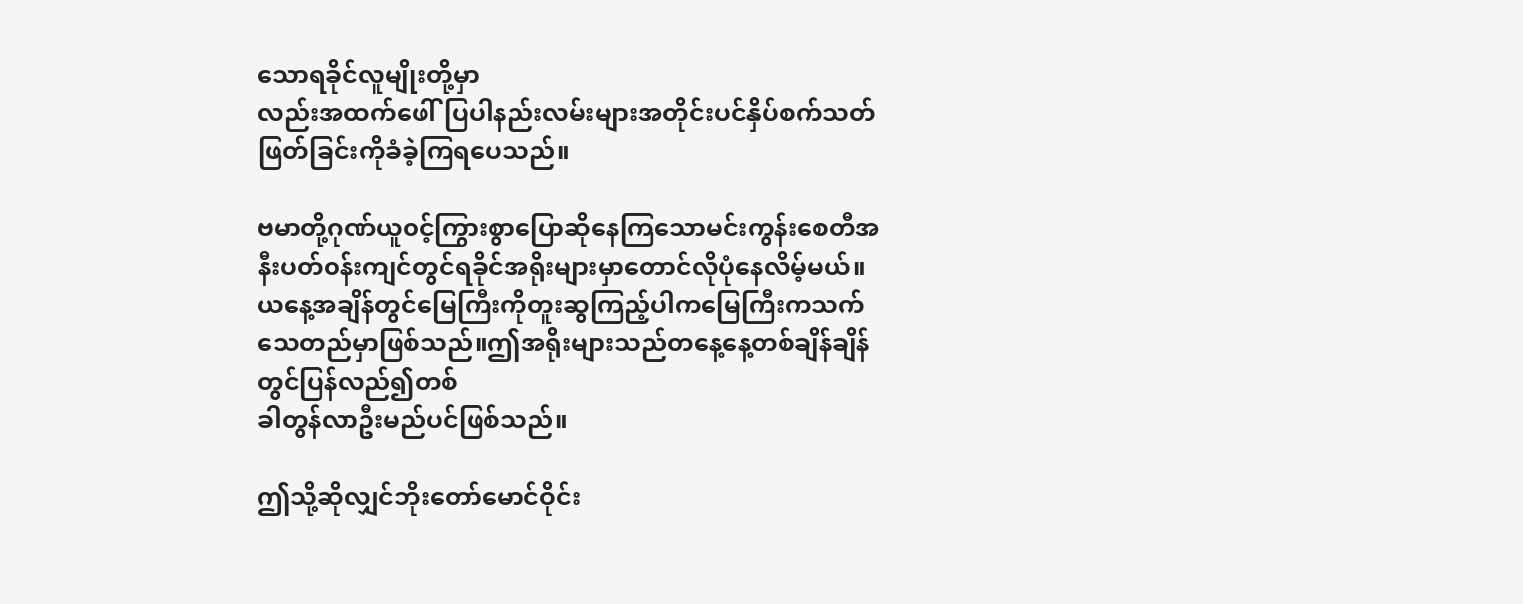သောရခိုင်လူမျိုးတို့မှာ
လည်းအထက်ဖေါ်ပြပါနည်းလမ်းများအတိုင်းပင်နှိပ်စက်သတ်ဖြတ်ခြင်းကိုခံခဲ့ကြရပေသည်။

ဗမာတို့ဂုဏ်ယူ၀င့်ကြွားစွာပြောဆိုနေကြသောမင်းကွန်းစေတီအနီးပတ်၀န်းကျင်တွင်ရခိုင်အရိုးများမှာတောင်လိုပုံနေလိမ့်မယ်။ယနေ့အချိန်တွင်မြေကြီးကိုတူးဆွကြည့်ပါကမြေကြီးကသက်သေတည်မှာဖြစ်သည်။ဤအရိုးများသည်တနေ့နေ့တစ်ချိန်ချိန်တွင်ပြန်လည်၍တစ်
ခါတွန်လာဦးမည်ပင်ဖြစ်သည်။

ဤသို့ဆိုလျှင်ဘိုးတော်မောင်ဝိုင်း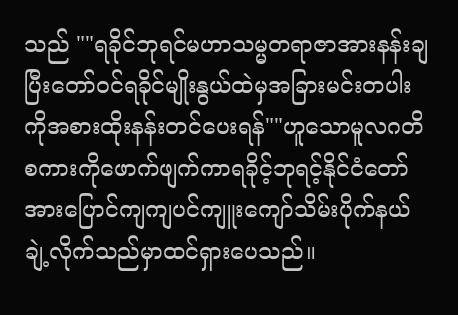သည် ""ရခိုင်ဘုရင်မဟာသမ္မတရာဇာအားနန်းချပြီးတော်၀င်ရခိုင်မျိုးနွယ်ထဲမှအခြားမင်းတပါးကိုအစားထိုးနန်းတင်ပေးရန်""ဟူသောမူလဂတိစကားကိုဖောက်ဖျက်ကာရခိုင့်ဘုရင့်နိုင်ငံတော်အားပြောင်ကျကျပင်ကျူးကျော်သိမ်းပိုက်နယ်ချဲ့လိုက်သည်မှာထင်ရှားပေသည်။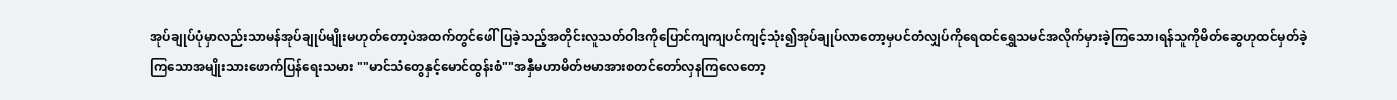အုပ်ချုပ်ပုံမှာလည်းသာမန်အုပ်ချုပ်မျိုးမဟုတ်တော့ပဲအထက်တွင်ဖေါ်ပြခဲ့သည့်အတိုင်းလူသတ်ဝါဒကိုပြောင်ကျကျပင်ကျင့်သုံး၍အုပ်ချုပ်လာတော့မှပင်တံလျှပ်ကိုရေထင်ရွှေသမင်အလိုက်မှားခဲ့ကြသော၊ရန်သူကိုမိတ်ဆွေဟုထင်မှတ်ခဲ့ကြသောအမျိုးသားဖောက်ပြန်ရေးသမား ""မာင်သံတွေနှင့်မောင်ထွန်းစံ""အနှီမဟာမိတ်ဗမာအားစတင်တော်လှနကြလေတော့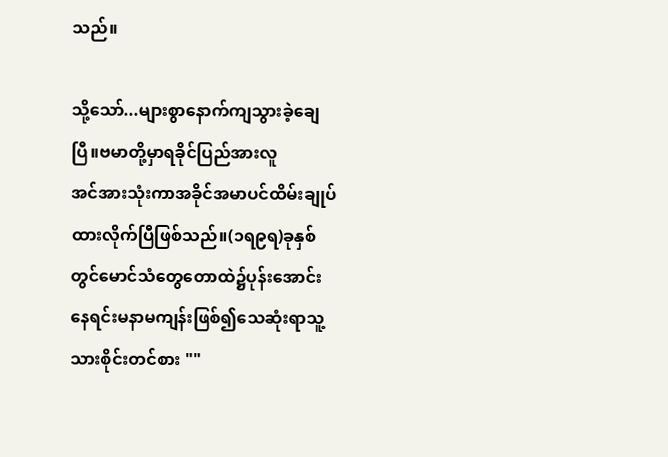သည်။

သို့သော်...များစွာနောက်ကျသွားခဲ့ချေပြီ။ဗမာတို့မှာရခိုင်ပြည်အားလူ
အင်အားသုံးကာအခိုင်အမာပင်ထိမ်းချုပ်ထားလိုက်ပြီဖြစ်သည်။(၁ရ၉ရ)ခုနှစ်တွင်မောင်သံတွေတောထဲ၌ပုန်းအောင်းနေရင်းမနာမကျန်းဖြစ်၍သေဆုံးရာသူ့သားစိုင်းတင်စား ""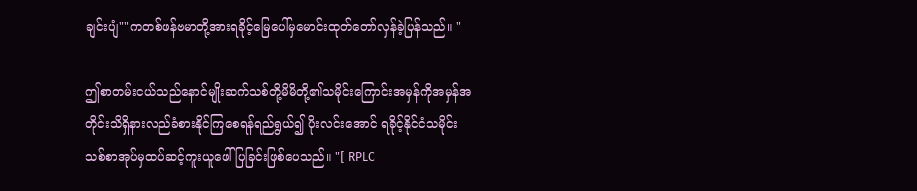ချင်းပျံ""ကတစ်ဖန်ဗမာတို့အားရခိုင့်မြေပေါ်မှမောင်းထုတ်တော်လှန်ခဲ့ပြန်သည်။ "

ဤစာတမ်းငယ်သည်နောင်မျိုးဆက်သစ်တို့မိမိတို့၏သမိုင်းကြောင်းအမှန်ကိုအမှန်အတိုင်းသိရှိနားလည်ခံစားနိုင်ကြစေရန်ရည်ရွယ်၍ ပိုးလင်းအောင် ရခိုင့်နိုင်ငံသမိုင်းသစ်စာအုပ်မှထပ်ဆင့်ကူးယူဖေါ်ပြခြင်းဖြစ်ပေသည်။ "[ RPLC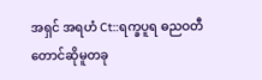အရှင် အရဟံ Ct::ရက္ခပူရ ဓညဝတီ
တောင်ဆိုမူတခု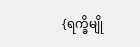{ရက္ခိမျို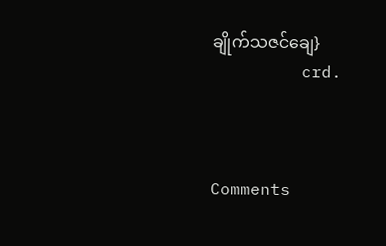ချိုက်သဇင်ချေ}
         crd.



Comments